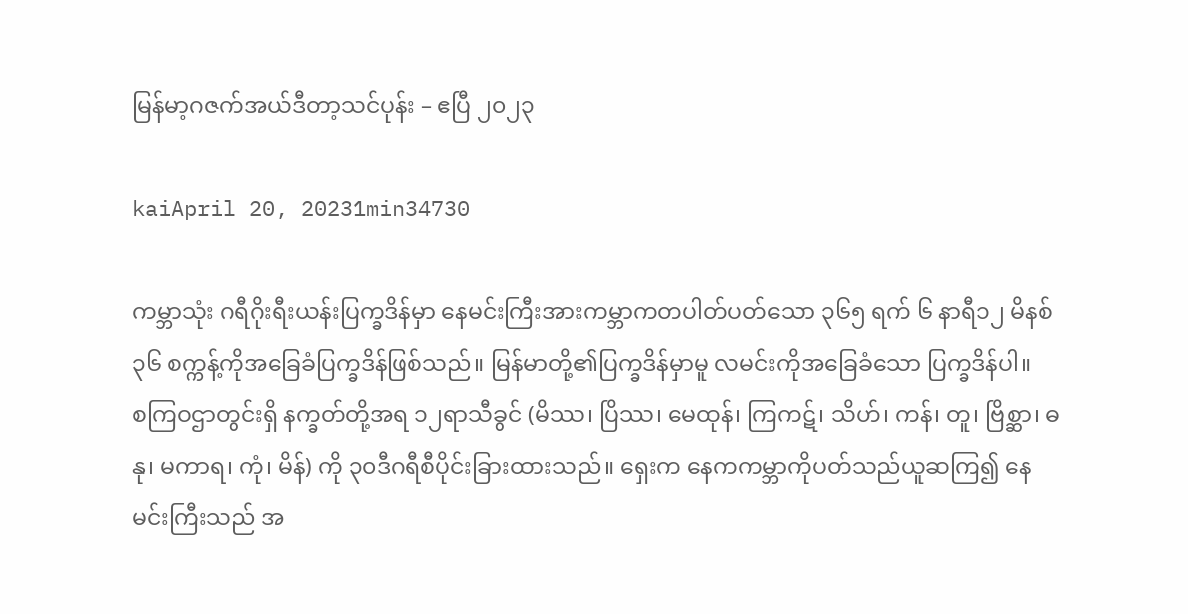မြန်မာ့ဂဇက်အယ်ဒီတာ့သင်ပုန်း – ဧပြီ ၂၀၂၃

kaiApril 20, 20231min34730

ကမ္ဘာသုံး ဂရီဂိုးရီးယန်းပြက္ခဒိန်မှာ နေမင်းကြီးအားကမ္ဘာကတပါတ်ပတ်သော ၃၆၅ ရက် ၆ နာရီ၁၂ မိနစ် ၃၆ စက္ကန့်ကိုအခြေခံပြက္ခဒိန်ဖြစ်သည်။ မြန်မာတို့၏ပြက္ခဒိန်မှာမူ လမင်းကိုအခြေခံသော ပြက္ခဒိန်ပါ။
စကြဝဌာတွင်းရှိ နက္ခတ်တို့အရ ၁၂ရာသီခွင် (မိဿ၊ ပြိဿ၊ မေထုန်၊ ကြကဋ်၊ သိဟ်၊ ကန်၊ တူ၊ ဗြိစ္ဆာ၊ ဓနု၊ မကာရ၊ ကုံ၊ မိန်) ကို ၃၀ဒီဂရီစီပိုင်းခြားထားသည်။ ရှေးက နေကကမ္ဘာကိုပတ်သည်ယူဆကြ၍ နေမင်းကြီးသည် အ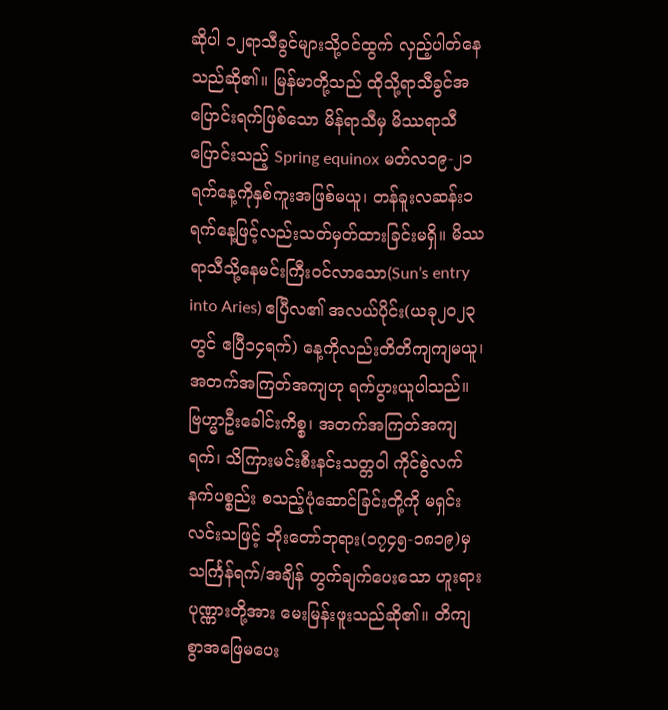ဆိုပါ ၁၂ရာသီခွင်များသို့ဝင်ထွက် လှည့်ပါတ်နေသည်ဆို၏။ မြန်မာတို့သည် ထိုသို့ရာသီခွင်အပြောင်းရက်ဖြစ်သော မိန်ရာသီမှ မိဿရာသီပြောင်းသည့် Spring equinox မတ်လ၁၉-၂၁ရက်နေ့ကိုနှစ်ကူးအဖြစ်မယူ၊ တန်ခူးလဆန်း၁ရက်နေ့ဖြင့်လည်းသတ်မှတ်ထားခြင်းမရှိ။ မိဿရာသီသို့နေမင်းကြီးဝင်လာသော(Sun’s entry into Aries) ဧပြီလ၏ အလယ်ပိုင်း(ယခု၂၀၂၃တွင် ဧပြီ၁၄ရက်) နေ့ကိုလည်းတိတိကျကျမယူ၊ အတက်အကြတ်အကျဟု ရက်ပွားယူပါသည်။
ဗြဟ္မာဦးခေါင်းကိစ္စ၊ အတက်အကြတ်အကျရက်၊ သိကြားမင်းစီးနင်းသတ္တဝါ ကိုင်စွဲလက်နက်ပစ္စည်း စသည့်ပုံဆောင်ခြင်းတို့ကို မရှင်းလင်းသဖြင့် ဘိုးတော်ဘုရား(၁၇၄၅-၁၈၁၉)မှ သင်္ကြန်ရက်/အချိန် တွက်ချက်ပေးသော ဟူးရားပုဏ္ဏားတို့အား မေးမြန်းဖူးသည်ဆို၏။ တိကျစွာအဖြေမပေး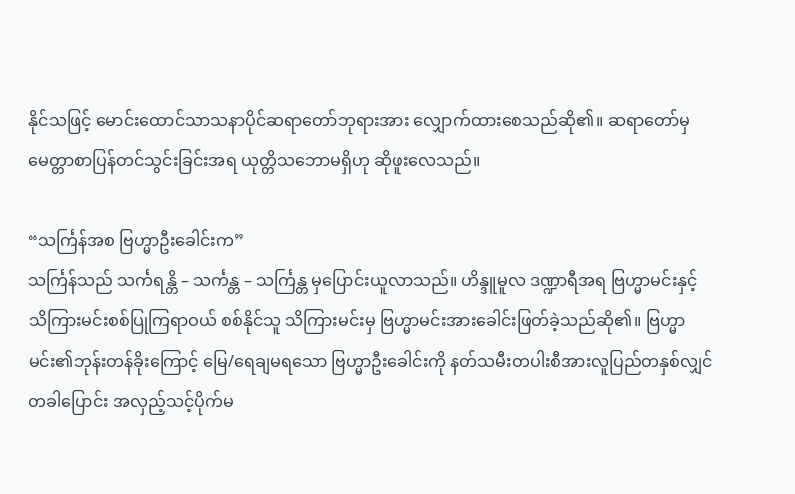နိုင်သဖြင့် မောင်းထောင်သာသနာပိုင်ဆရာတော်ဘုရားအား လျှောက်ထားစေသည်ဆို၏။ ဆရာတော်မှမေတ္တာစာပြန်တင်သွင်းခြင်းအရ ယုတ္တိသဘောမရှိဟု ဆိုဖူးလေသည်။

“သင်္ကြန်အစ ဗြဟ္မာဦးခေါင်းက”
သင်္ကြန်သည် သင်္ကရန္တိ – သင်္ကန္တ – သင်္ကြန္တ မှပြောင်းယူလာသည်။ ဟိန္ဒူမူလ ဒဏ္ဍာရီအရ ဗြဟ္မာမင်းနှင့် သိကြားမင်းစစ်ပြုကြရာဝယ် စစ်နိုင်သူ သိကြားမင်းမှ ဗြဟ္မာမင်းအားခေါင်းဖြတ်ခဲ့သည်ဆို၏။ ဗြဟ္မာမင်း၏ဘုန်းတန်ခိုးကြောင့် မြေ/ရေချမရသော ဗြဟ္မာဦးခေါင်းကို နတ်သမီးတပါးစီအားလူပြည်တနှစ်လျှင်တခါပြောင်း အလှည့်သင့်ပိုက်မ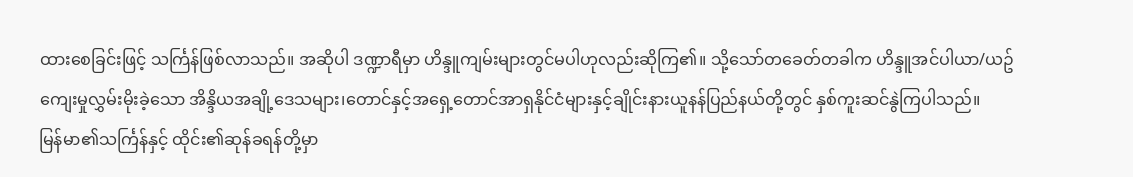ထားစေခြင်းဖြင့် သင်္ကြန်ဖြစ်လာသည်။ အဆိုပါ ဒဏ္ဍာရီမှာ ဟိန္ဒူကျမ်းများတွင်မပါဟုလည်းဆိုကြ၏။ သို့သော်တခေတ်တခါက ဟိန္ဒူအင်ပါယာ/ယဥ်ကျေးမှုလွှမ်းမိုးခဲ့သော အိန္ဒိယအချို့ဒေသများ၊တောင်နှင့်အရှေ့တောင်အာရှနိုင်ငံများနှင့်ချိုင်းနားယူနန်ပြည်နယ်တို့တွင် နှစ်ကူးဆင်နွဲကြပါသည်။
မြန်မာ၏သင်္ကြန်နှင့် ထိုင်း၏ဆုန်ခရန်တို့မှာ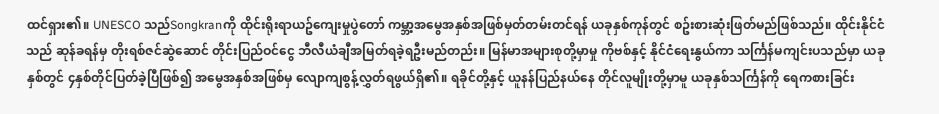ထင်ရှား၏။ UNESCO သည်Songkranကို ထိုင်းရိုးရာယဥ်ကျေးမှုပွဲတော် ကမ္ဘာ့အမွေအနှစ်အဖြစ်မှတ်တမ်းတင်ရန် ယခုနှစ်ကုန်တွင် စဥ်းစားဆုံးဖြတ်မည်ဖြစ်သည်။ ထိုင်းနိုင်ငံသည် ဆုန်ခရန်မှ တိုးရစ်ဇင်ဆွဲဆောင် တိုင်းပြည်ဝင်ငွေ ဘီလီယံချီအမြတ်ရခဲ့ရဦးမည်တည်း။ မြန်မာအများစုတို့မှာမှု ကိုဗစ်နှင့် နိုင်ငံရေးနွယ်ကာ သင်္ကြန်မကျင်းပသည်မှာ ယခုနှစ်တွင် ၄နှစ်တိုင်ပြတ်ခဲ့ပြီဖြစ်၍ အမွေအနှစ်အဖြစ်မှ လျောကျစွန့်လွှတ်ရဖွယ်ရှိ၏။ ရခိုင်တို့နှင့် ယူနန်ပြည်နယ်နေ တိုင်လူမျိုးတို့မှာမူ ယခုနှစ်သင်္ကြန်ကို ရေကစားခြင်း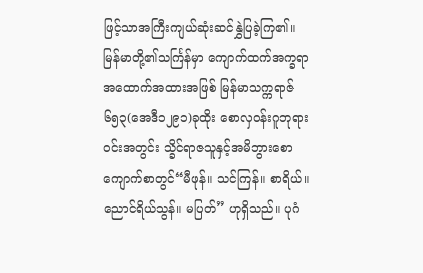ဖြင့်သာအကြီးကျယ်ဆုံးဆင်နွှဲပြခဲ့ကြ၏။
မြန်မာတို့၏သင်္ကြန်မှာ ကျောက်ထက်အက္ခရာအထောက်အထားအဖြစ် မြန်မာသက္ကရာဇ် ၆၅၃(အေဒီ၁၂၉၁)ခုထိုး စောလှဝန်းဂူဘုရားဝင်းအတွင်း သ္ခိင်ရာဇသူနှင့်အမိဘွားစော ကျောက်စာတွင်“မီဖုန်။ သင်ကြန်။ စာရိယ်။ ညောင်ရိယ်သွန်။ မပြတ်” ဟုရှိသည်။ ပုဂံ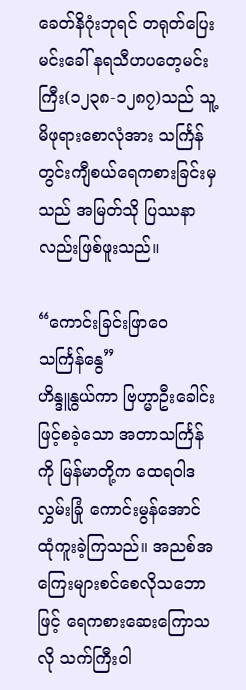ခေတ်နိဂုံးဘုရင် တရုတ်ပြေးမင်းခေါ် နရသီဟပတေ့မင်းကြီး(၁၂၃၈-၁၂၈၇)သည် သူ့မိဖုရားစောလုံအား သင်္ကြန်တွင်းကျီစယ်ရေကစားခြင်းမှသည် အမြတ်သို ပြဿနာလည်းဖြစ်ဖူးသည်။

“ကောင်းခြင်းဖြာဝေ သင်္ကြန်နွေ”
ဟိန္ဒူနွယ်ကာ ဗြဟ္မာဦးခေါင်းဖြင့်စခဲ့သော အတာသင်္ကြန်ကို မြန်မာတို့က ထေရဝါဒလွှမ်းခြုံ ကောင်းမွန်အောင်ထုံကူးခဲ့ကြသည်။ အညစ်အကြေးများစင်စေလိုသဘောဖြင့် ရေကစားဆေးကြောသလို သက်ကြီးဝါ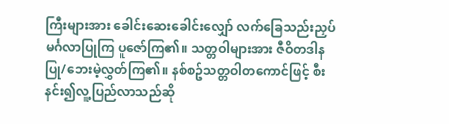ကြီးများအား ခေါင်းဆေးခေါင်းလျှော် လက်ခြေသည်းညှပ်မင်္ဂလာပြုကြ ပူဇော်ကြ၏။ သတ္တဝါများအား ဇီဝိတဒါနပြု/ဘေးမဲ့လွှတ်ကြ၏။ နစ်စဥ်သတ္တဝါတကောင်ဖြင့် စီးနင်း၍လူ့ပြည်လာသည်ဆို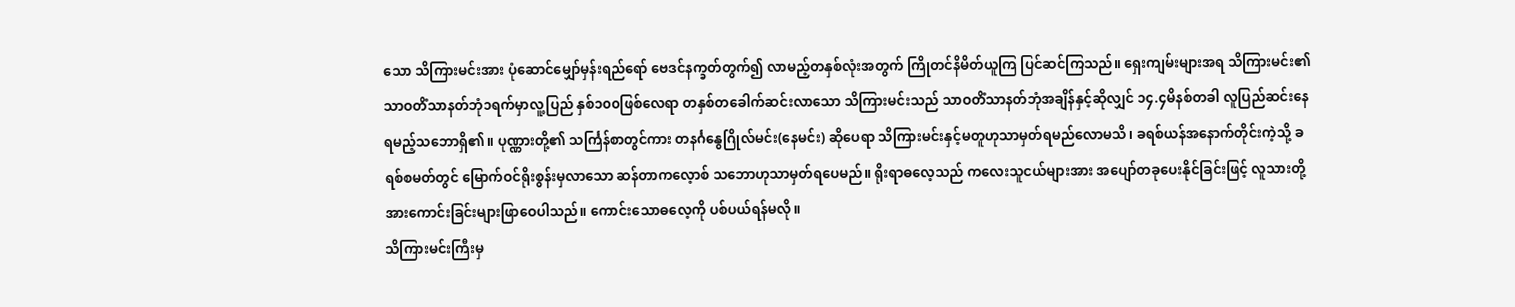သော သိကြားမင်းအား ပုံဆောင်မျှော်မှန်းရည်ရော် ဗေဒင်နက္ခတ်တွက်၍ လာမည့်တနှစ်လုံးအတွက် ကြိုတင်နိမိတ်ယူကြ ပြင်ဆင်ကြသည်။ ရှေးကျမ်းများအရ သိကြားမင်း၏ သာဝတိံသာနတ်ဘုံ၁ရက်မှာလူ့ပြည် နှစ်၁၀၀ဖြစ်လေရာ တနှစ်တခေါက်ဆင်းလာသော သိကြားမင်းသည် သာဝတိံသာနတ်ဘုံအချိန်နှင့်ဆိုလျှင် ၁၄.၄မိနစ်တခါ လူပြည်ဆင်းနေရမည့်သဘောရှိ၏။ ပုဏ္ဏားတို့၏ သင်္ကြန်စာတွင်ကား တနင်္ဂနွေဂြိုလ်မင်း(နေမင်း) ဆိုပေရာ သိကြားမင်းနှင့်မတူဟုသာမှတ်ရမည်လောမသိ၊ ခရစ်ယန်အနောက်တိုင်းကဲ့သို့ ခရစ်စမတ်တွင် မြောက်ဝင်ရိုးစွန်းမှလာသော ဆန်တာကလေ့ာစ် သဘောဟုသာမှတ်ရပေမည်။ ရိုးရာဓလေ့သည် ကလေးသူငယ်များအား အပျော်တခုပေးနိုင်ခြင်းဖြင့် လူသားတို့အားကောင်းခြင်းများဖြာဝေပါသည်။ ကောင်းသောဓလေ့ကို ပစ်ပယ်ရန်မလို။
သိကြားမင်းကြီးမှ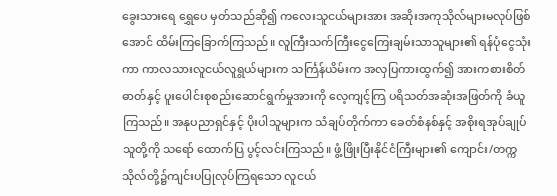ခွေးသားရေ ရွှေပေ မှတ်သည်ဆို၍ ကလေးသူငယ်များအား အဆိုးအကုသိုလ်များမလုပ်ဖြစ်အောင် ထိမ်းကြခြောက်ကြသည်။ လူကြီးသက်ကြီးငွေကြေးချမ်းသာသူများ၏ ရန်ပုံငွေသုံးကာ ကာလသားလူငယ်လူရွယ်များက သင်္ကြန်ယိမ်းက အလှပြကားထွက်၍ အားကစားစိတ်ဓာတ်နှင့် ပူးပေါင်းစုစည်းဆောင်ရွက်မှုအားကို လေ့ကျင့်ကြ ပရိသတ်အဆုံးအဖြတ်ကို ခံယူကြသည်။ အနုပညာရှင်နှင့် ပိုးပါသူများက သံချပ်တိုက်ကာ ခေတ်စံနစ်နှင့် အစိုးရအုပ်ချုပ်သူတို့ကို သရော် ‌ထောက်ပြ ပွင့်လင်းကြသည်။ ဖွံ့ဖြိုးပြီးနိုင်ငံကြီးများ၏ ကျောင်း/တက္ကသိုလ်တို့၌ကျင်းပပြုလုပ်ကြရသော လူငယ်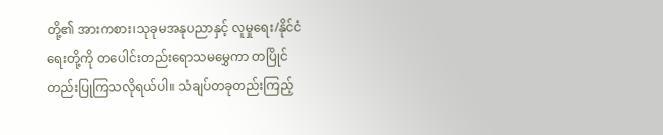တို့၏ အားကစား၊သုခုမအနုပညာနှင့် လူမှုရေး/နိုင်ငံရေးတို့ကို တပေါင်းတည်းရောသမမွှေကာ တပြိုင်တည်းပြုကြသလိုရယ်ပါ။ သံချပ်တခုတည်းကြည့်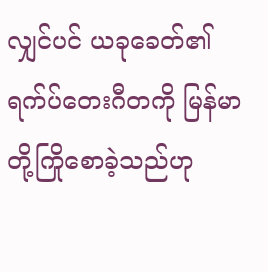လျှင်ပင် ယခုခေတ်၏ ရက်ပ်တေးဂီတကို မြန်မာတို့ကြိုစောခဲ့သည်ဟု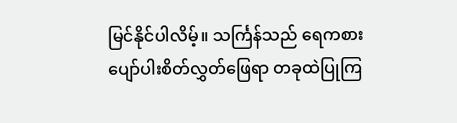မြင်နိုင်ပါလိမ့်။ သင်္ကြန်သည် ရေကစားပျော်ပါးစိတ်လွှတ်ဖြေရာ တခုထဲပြုကြ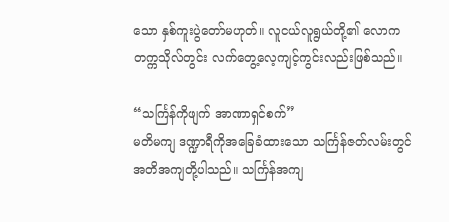သော နှစ်ကူးပွဲတော်မဟုတ်။ လူငယ်လူရွယ်တို့၏ လောကတက္ကသိုလ်တွင်း လက်တွေ့လေ့ကျင့်ကွင်းလည်းဖြစ်သည်။

“သင်္ကြန်ကိုဖျက် အာဏာရှင်စက်”
မတိမကျ ဒဏ္ဍာရီကိုအခြေခံထားသော သင်္ကြန်ဇတ်လမ်းတွင် အတိအကျတို့ပါသည်။ သင်္ကြန်အကျ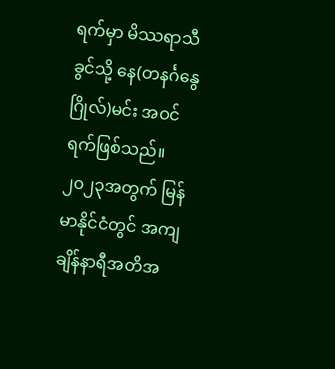ရက်မှာ မိဿရာသီခွင်သို့ နေ(တနင်္ဂနွေဂြိုလ်)မင်း အဝင်ရက်ဖြစ်သည်။ ၂၀၂၃အတွက် မြန်မာနိုင်ငံတွင် အကျချိန်နာရီအတိအ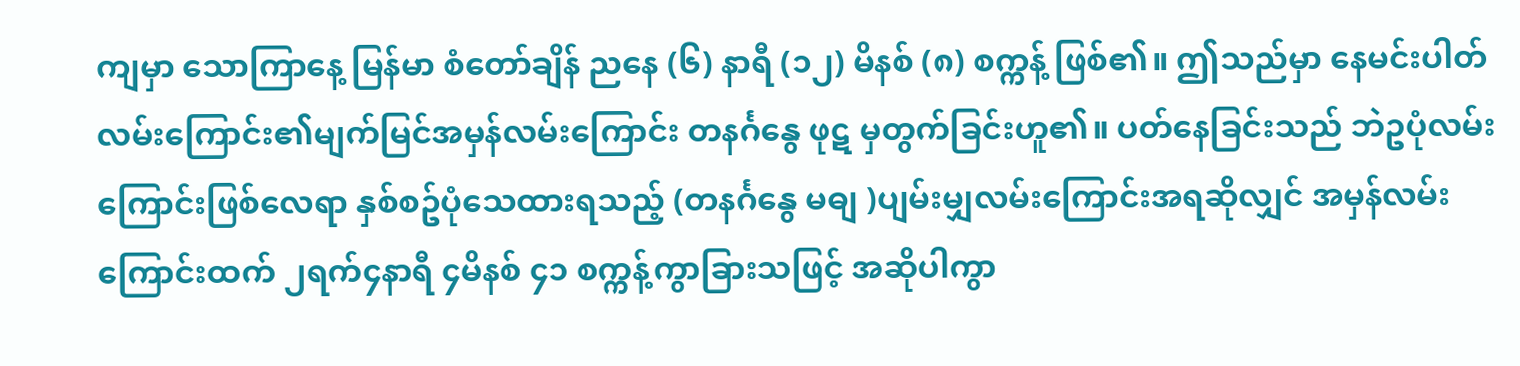ကျမှာ သောကြာနေ့ မြန်မာ စံတော်ချိန် ညနေ (၆) နာရီ (၁၂) မိနစ် (၈) စက္ကန့် ဖြစ်၏။ ဤသည်မှာ နေမင်းပါတ်လမ်းကြောင်း၏မျက်မြင်အမှန်လမ်းကြောင်း တနင်္ဂနွေ ဖုဋ မှတွက်ခြင်းဟူ၏။ ပတ်နေခြင်းသည် ဘဲဥပုံလမ်းကြောင်းဖြစ်လေရာ နှစ်စဥ်ပုံသေထားရသည့် (တနင်္ဂနွေ မဓျ )ပျမ်းမျှလမ်းကြောင်းအရဆိုလျှင် အမှန်လမ်းကြောင်းထက် ၂ရက်၄နာရီ ၄မိနစ် ၄၁ စက္ကန့်ကွာခြားသဖြင့် အဆိုပါကွာ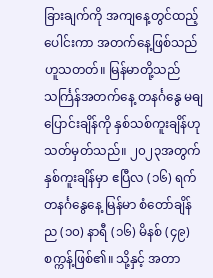ခြားချက်ကို အကျနေ့တွင်ထည့်ပေါင်းကာ အတက်နေ့ဖြစ်သည်ဟူသတတ်။ မြန်မာတို့သည် သင်္ကြန်အတက်နေ့ တနင်္ဂနွေ မဓျ ပြောင်းချိန်ကို နှစ်သစ်ကူးချိန်ဟုသတ်မှတ်သည်။ ၂၀၂၃အတွက် နှစ်ကူးချိန်မှာ ဧပြီလ (၁၆) ရက် တနင်္ဂနွေနေ့ မြန်မာ စံတော်ချိန် ည (၁၀) နာရီ (၁၆) မိနစ် (၄၉) စက္ကန့်ဖြစ်၏။ သို့နှင့် အတာ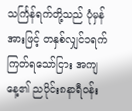သင်္ကြန်ရက်တို့သည် ပုံမှန်အားဖြင့် တနှစ်လျှင်၁ရက်ကြတ်ရသော်ငြား အကျနေ့၏ ညပိုင်း၈နာရီဝန်း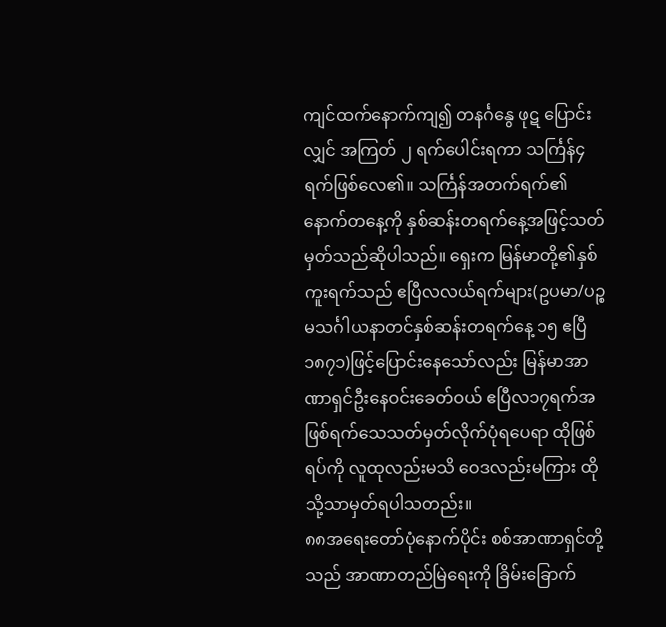ကျင်ထက်နောက်ကျ၍ တနင်္ဂနွေ ဖုဋ ပြောင်းလျှင် အကြတ် ၂ ရက်ပေါင်းရကာ သင်္ကြန်၄ရက်ဖြစ်လေ၏။ သင်္ကြန်အတက်ရက်၏နောက်တနေ့ကို နှစ်ဆန်းတရက်နေ့အဖြင့်သတ်မှတ်သည်ဆိုပါသည်။ ရှေးက မြန်မာတို့၏နှစ်ကူးရက်သည် ဧပြီလလယ်ရက်များ(ဥပမာ/ပဉ္စမသင်္ဂါယနာတင်နှစ်ဆန်းတရက်နေ့ ၁၅ ဧပြီ ၁၈၇၁)ဖြင့်ပြောင်းနေသော်လည်း မြန်မာအာဏာရှင်ဦးနေဝင်းခေတ်ဝယ် ဧပြီလ၁၇ရက်အဖြစ်ရက်သေသတ်မှတ်လိုက်ပုံရပေရာ ထိုဖြစ်ရပ်ကို လူထုလည်းမသိ ဝေဒလည်းမကြား ထိုသို့သာမှတ်ရပါသတည်း။
၈၈အရေးတော်ပုံနောက်ပိုင်း စစ်အာဏာရှင်တို့သည် အာဏာတည်မြဲရေးကို ခြိမ်းခြောက်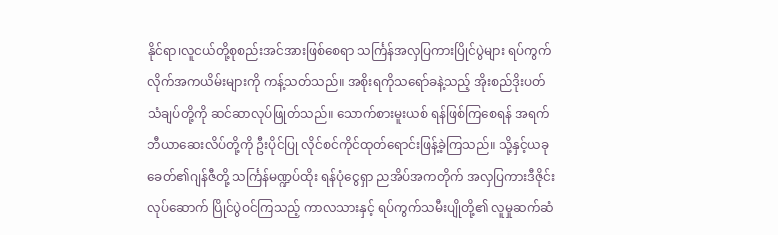နိုင်ရာ၊လူငယ်တို့စုစည်းအင်အားဖြစ်စေရာ သင်္ကြန်အလှပြကားပြိုင်ပွဲများ ရပ်ကွက်လိုက်အကယိမ်းများကို ကန့်သတ်သည်။ အစိုးရကိုသရော်ခနဲ့သည့် အိုးစည်ဒိုးပတ်သံချပ်တို့ကို ဆင်ဆာလုပ်ဖြုတ်သည်။ သောက်စားမူးယစ် ရန်ဖြစ်ကြစေရန် အရက်ဘီယာဆေးလိပ်တို့ကို ဦးပိုင်ပြု လိုင်စင်ကိုင်ထုတ်ရောင်းဖြန့်ခဲ့ကြသည်။ သို့နှင့်ယခုခေတ်၏ဂျန်ဇီတို့ သင်္ကြန်မဏ္ဍပ်ထိုး ရန်ပုံငွေရှာ ညအိပ်အကတိုက် အလှပြကားဒီဇိုင်းလုပ်ဆောက် ပြိုင်ပွဲဝင်ကြသည့် ကာလသားနှင့် ရပ်ကွက်သမီးပျိုတို့၏ လူမှုဆက်ဆံ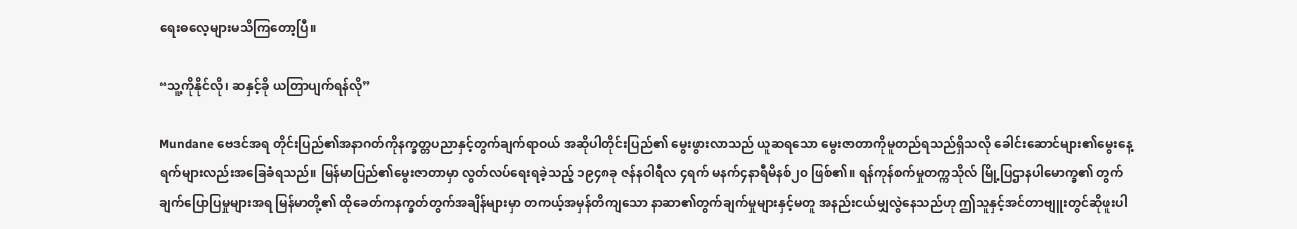ရေးဓလေ့များမသိကြတော့ပြီ။

“သူ့ကိုနိုင်လို၊ ဆနှင့်ခို ယတြာပျက်ရန်လို”

Mundane ဗေဒင်အရ တိုင်းပြည်၏အနာဂတ်ကိုနက္ခတ္တပညာနှင့်တွက်ချက်ရာဝယ် အဆိုပါတိုင်းပြည်၏ မွေးဖွားလာသည် ယူဆရသော မွေးဇာတာကိုမူတည်ရသည်ရှိသလို ခေါင်းဆောင်များ၏မွေးနေ့ရက်များလည်းအခြေခံရသည်။ မြန်မာပြည်၏မွေးဇာတာမှာ လွတ်လပ်ရေးရခဲ့သည့် ၁၉၄၈ခု ဇန်နဝါရီလ ၄ရက် မနက်၄နာရီမိနစ်၂၀ ဖြစ်၏။ ရန်ကုန်စက်မှုတက္ကသိုလ် မြို့ပြဌာနပါမောက္ခ၏ တွက်ချက်ပြောပြမှုများအရ မြန်မာတို့၏ ထိုခေတ်ကနက္ခတ်တွက်အချိန်များမှာ တကယ့်အမှန်တိကျသော နာဆာ၏တွက်ချက်မှုများနှင့်မတူ အနည်းငယ်မျှလွဲနေသည်ဟု ဤသူနှင့်အင်တာဗျူးတွင်ဆိုဖူးပါ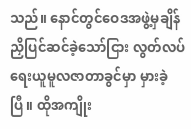သည်။ နောင်တွင်ဝေဒအဖွဲ့မှချိန်ညှိပြင်ဆင်ခဲ့သော်ငြား လွတ်လပ်ရေးယူမူလဇာတာခွင်မှာ မှားခဲ့ပြီ။ ထိုအကျိုး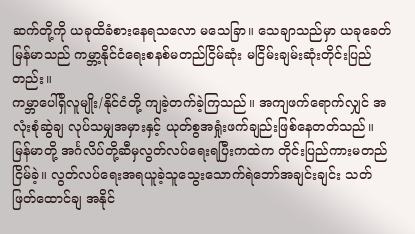ဆက်တို့ကို ယခုထိခံစားနေရသလော မသေခြာ။ သေချာသည်မှာ ယခုခေတ်မြန်မာသည် ကမ္ဘာ့နိုင်ငံရေးစနစ်မတည်ငြိမ်ဆုံး မငြိမ်းချမ်းဆုံးတိုင်းပြည်တည်း။
ကမ္ဘာပေါ်ရှိလူမျိုး/နိုင်ငံတို့ ကျခဲ့တက်ခဲ့ကြသည်။ အကျဖက်ရောက်လျှင် အလုံးစုံဆွဲချ လုပ်သမျှအမှားနှင့် ယုတ်စွအရှုံးဖက်ချည်းဖြစ်နေတတ်သည်။ မြန်မာတို့ အင်္ဂလိပ်တို့ဆီမှလွတ်လပ်ရေးရပြီးကထဲက တိုင်းပြည်ကားမတည်ငြိမ်ခဲ့။ လွတ်လပ်ရေးအရယူခဲ့သူသွေးသောက်ရဲဘော်အချင်းချင်း သတ်ဖြတ်ထောင်ချ အနိုင်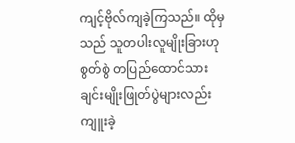ကျင့်ဗိုလ်ကျခဲ့ကြသည်။ ထိုမှသည် သူတပါးလူမျိုးခြားဟုစွတ်စွဲ တပြည်ထောင်သားချင်းမျိုးဖြုတ်ပွဲများလည်း ကျူးခဲ့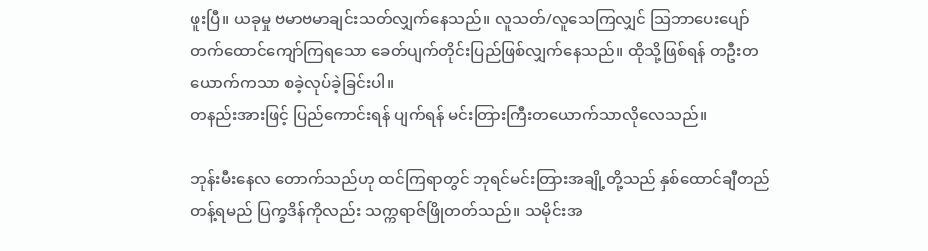ဖူးပြီ။ ယခုမှု ဗမာဗမာချင်းသတ်လျှက်နေသည်။ လူသတ်/လူသေကြလျှင် သြဘာပေးပျော် တက်ထောင်ကျော်ကြရသော ခေတ်ပျက်တိုင်းပြည်ဖြစ်လျှက်နေသည်။ ထိုသို့ဖြစ်ရန် တဦးတယောက်ကသာ စခဲ့လုပ်ခဲ့ခြင်းပါ။
တနည်းအားဖြင့် ပြည်ကောင်းရန် ပျက်ရန် မင်းတြားကြီးတယောက်သာလိုလေသည်။

ဘုန်းမီးနေလ တောက်သည်ဟု ထင်ကြရာတွင် ဘုရင်မင်းတြားအချို့တို့သည် နှစ်ထောင်ချီတည်တန့်ရမည် ပြက္ခဒိန်ကိုလည်း သက္ကရာဇ်ဖြိုတတ်သည်။ သမိုင်းအ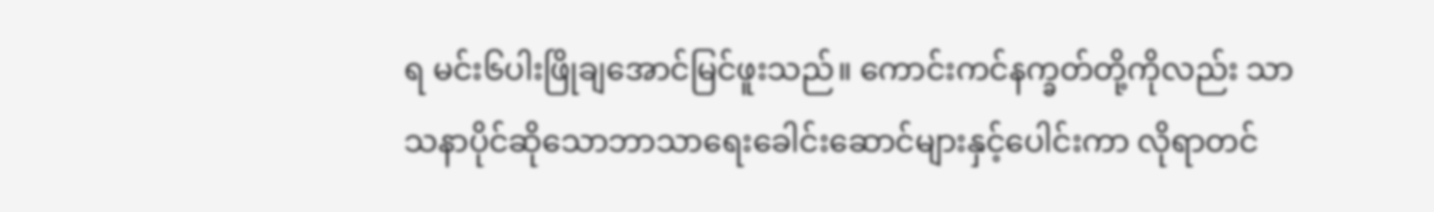ရ မင်း၆ပါးဖြိုချအောင်မြင်ဖူးသည်။ ကောင်းကင်နက္ခတ်တို့ကိုလည်း သာသနာပိုင်ဆိုသောဘာသာရေးခေါင်းဆောင်များနှင့်ပေါင်းကာ လိုရာတင်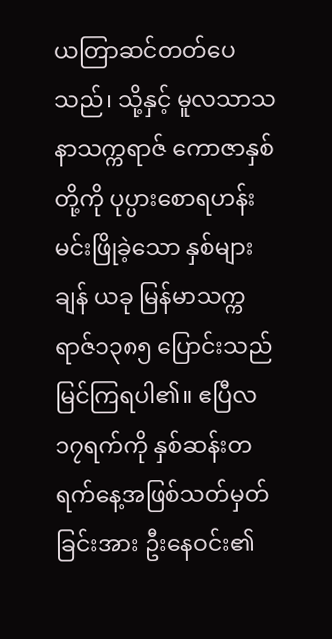ယတြာဆင်တတ်ပေသည်၊ သို့နှင့် မူလသာသနာသက္ကရာဇ် ကောဇာနှစ်တို့ကို ပုပ္ပားစောရဟန်းမင်းဖြိုခဲ့သော နှစ်များချန် ယခု မြန်မာသက္ကရာဇ်၁၃၈၅ ပြောင်းသည်မြင်ကြရပါ၏။ ဧပြီလ၁၇ရက်ကို နှစ်ဆန်းတရက်နေ့အဖြစ်သတ်မှတ်ခြင်းအား ဦးနေဝင်း၏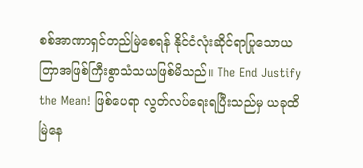စစ်အာဏာရှင်တည်မြဲစေရန် နိုင်ငံလုံးဆိုင်ရာပြုသောယတြာအဖြစ်ကြီးစွာသံသယဖြစ်မိသည်။ The End Justify the Mean! ဖြစ်ပေရာ လွတ်လပ်ရေးရပြီးသည်မှ ယခုထိမြဲနေ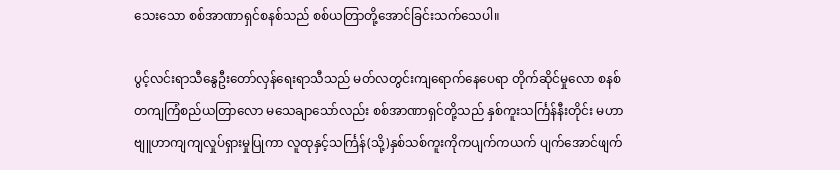သေးသော စစ်အာဏာရှင်စနစ်သည် စစ်ယတြာတို့အောင်ခြင်းသက်သေပါ။

ပွင့်လင်းရာသီနွေဦးတော်လှန်ရေးရာသီသည် မတ်လတွင်းကျရောက်နေပေရာ တိုက်ဆိုင်မှုလော စနစ်တကျကြံစည်ယတြာလော မသေချာသော်လည်း စစ်အာဏာရှင်တို့သည် နှစ်ကူးသင်္ကြန်နီးတိုင်း မဟာဗျူဟာကျကျလှုပ်ရှားမှုပြုကာ လူထုနှင့်သင်္ကြန်(သို့)နှစ်သစ်ကူးကိုကပျက်ကယက် ပျက်အောင်ဖျက်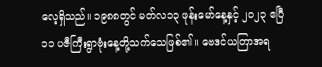လေ့ရှိသည်။ ၁၉၈၈တွင် မတ်လ၁၃ ဖုန်းမော်နေ့နှင့် ၂၀၂၃ ဧပြီ ၁၁ ပဇီကြီးရွာဗုံးနေ့တို့သက်သေဖြစ်၏။ ဗေဒင်ယတြာအရ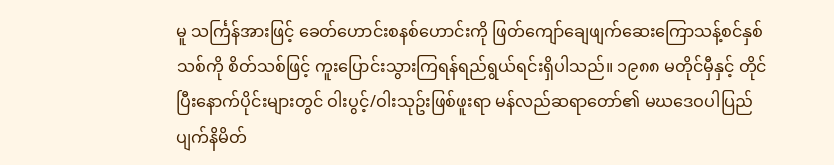မူ သင်္ကြန်အားဖြင့် ခေတ်ဟောင်းစနစ်ဟောင်းကို ဖြတ်ကျော်ချေဖျက်ဆေးကြောသန့်စင်နှစ်သစ်ကို စိတ်သစ်ဖြင့် ကူးပြောင်းသွားကြရန်ရည်ရွယ်ရင်းရှိပါသည်။ ၁၉၈၈ မတိုင်မှီနှင့် တိုင်ပြီးနောက်ပိုင်းများတွင် ဝါးပွင့်/ဝါးသုဥ်းဖြစ်ဖူးရာ မန်လည်ဆရာတော်၏ မဃဒေဝပါပြည်ပျက်နိမိတ်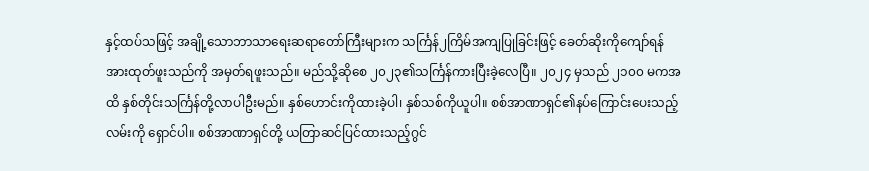နှင့်ထပ်သဖြင့် အချို့သောဘာသာရေးဆရာတော်ကြီးများက သင်္ကြန်၂ကြိမ်အကျပြုခြင်းဖြင့် ခေတ်ဆိုးကိုကျော်ရန်အားထုတ်ဖူးသည်ကို အမှတ်ရဖူးသည်။ မည်သို့ဆိုစေ ၂၀၂၃၏သင်္ကြန်ကားပြီးခဲ့လေပြီ။ ၂၀၂၄ မှသည် ၂၁၀၀ မကအထိ နှစ်တိုင်းသင်္ကြန်တို့လာပါဦးမည်။ နှစ်ဟောင်းကိုထားခဲ့ပါ၊ နှစ်သစ်ကိုယူပါ။ စစ်အာဏာရှင်၏နပ်ကြောင်းပေးသည့်လမ်းကို ရှောင်ပါ။ စစ်အာဏာရှင်တို့ ယတြာဆင်ပြင်ထားသည့်ဂွင်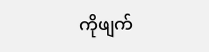ကိုဖျက်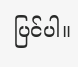ပြင်ပါ။